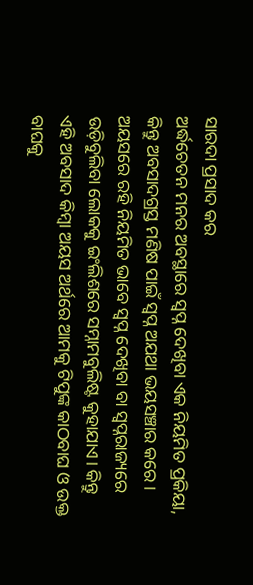ସାରଦା ପ୍ରସାଦ କର
ଅର୍ଦ୍ଧଚେତନ ମନର ଅବସ୍ଥାରେ ସ୍ବପ୍ନ ଦେଖିବା ଏକ ନିୟମିତ ପ୍ରକିୟା, କିନ୍ତୁ ଅବସାଦଗ୍ରସ୍ତ ମଣିଷ ପାଇଁ ସ୍ବପ୍ନ ଅଯଥା ଭୟସଞ୍ଚାର କରେ। ଅୟସରେ ରହି ନିୟମିତ ଭାବେ ସ୍ବପ୍ନ ଦେଖିବା ବା ସ୍ବପ୍ନରାଜ୍ୟରେ ଉଡ଼ିବୁଲିବା ଲୋକକୁ ଇଂଲିଶରେ ସମ୍ନାମବୁଲିଷ୍ଟ କୁହାଯାଏ। କିନ୍ତୁ ଏହି ଅବସାଦ କିମ୍ବା ଅୟସ ଅର୍ଥରେ ଆମକୁ ଟିପୁଙ୍କ କାଠବାଘ ଓ ଉକ୍ତ ବାଘକୁ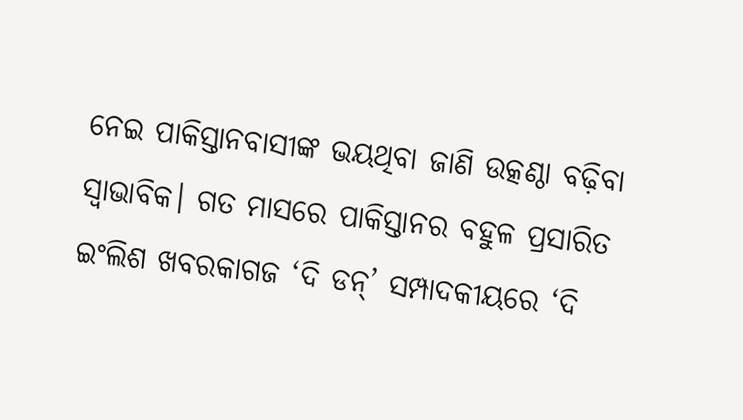ନେଇ ପାକିସ୍ତାନବାସୀଙ୍କ ଭୟଥିବା ଜାଣି ଉତ୍କଣ୍ଠା ବଢ଼ିବା ସ୍ବାଭାବିକ। ଗତ ମାସରେ ପାକିସ୍ତାନର ବହୁଳ ପ୍ରସାରିତ ଇଂଲିଶ ଖବରକାଗଜ ‘ଦି ଡନ୍’ ସମ୍ପାଦକୀୟରେ ‘ଦି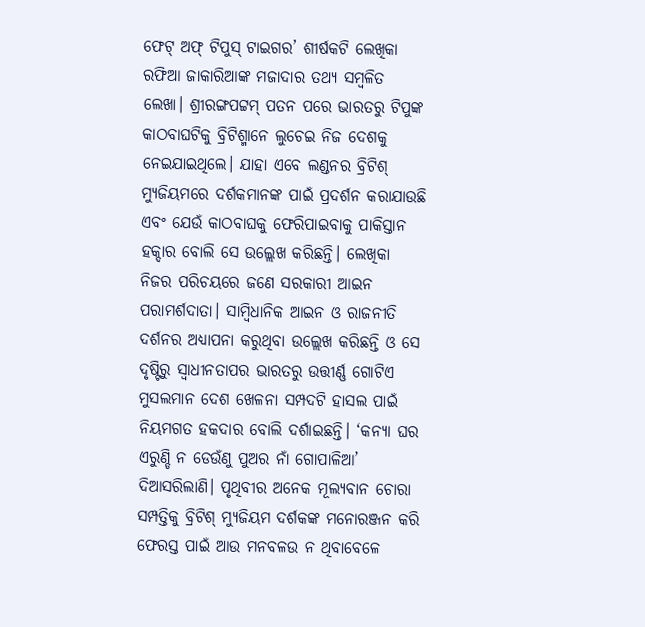ଫେଟ୍ ଅଫ୍ ଟିପୁସ୍ ଟାଇଗର’ ଶୀର୍ଷକଟି ଲେଖିକା ରଫିଆ ଜାକାରିଆଙ୍କ ମଜାଦାର ତଥ୍ୟ ସମ୍ବଳିତ ଲେଖା। ଶ୍ରୀରଙ୍ଗପଟ୍ଟମ୍ ପତନ ପରେ ଭାରତରୁ ଟିପୁଙ୍କ କାଠବାଘଟିକୁ ବ୍ରିଟିଶ୍ମାନେ ଲୁଚେଇ ନିଜ ଦେଶକୁ ନେଇଯାଇଥିଲେ। ଯାହା ଏବେ ଲଣ୍ଡନର ବ୍ରିଟିଶ୍ ମ୍ୟୁଜିୟମରେ ଦର୍ଶକମାନଙ୍କ ପାଇଁ ପ୍ରଦର୍ଶନ କରାଯାଉଛି ଏବଂ ଯେଉଁ କାଠବାଘକୁ ଫେରିପାଇବାକୁ ପାକିସ୍ତାନ ହକ୍ଦାର ବୋଲି ସେ ଉଲ୍ଲେଖ କରିଛନ୍ତି। ଲେଖିକା ନିଜର ପରିଚୟରେ ଜଣେ ସରକାରୀ ଆଇନ ପରାମର୍ଶଦାତା। ସାମ୍ବିଧାନିକ ଆଇନ ଓ ରାଜନୀତି ଦର୍ଶନର ଅଧ୍ୟାପନା କରୁଥିବା ଉଲ୍ଲେଖ କରିଛନ୍ତି ଓ ସେ ଦୃଷ୍ଟିରୁ ସ୍ବାଧୀନତାପର ଭାରତରୁ ଉତ୍ତୀର୍ଣ୍ଣ ଗୋଟିଏ ମୁସଲମାନ ଦେଶ ଖେଳନା ସମ୍ପଦଟି ହାସଲ ପାଇଁ ନିୟମଗତ ହକଦାର ବୋଲି ଦର୍ଶାଇଛନ୍ତି। ‘କନ୍ୟା ଘର ଏରୁଣ୍ଡି ନ ଡେଉଁଣୁ ପୁଅର ନାଁ ଗୋପାଳିଆ’ ଦିଆସରିଲାଣି। ପୃଥିବୀର ଅନେକ ମୂଲ୍ୟବାନ ଚୋରା ସମ୍ପତ୍ତିକୁ ବ୍ରିଟିଶ୍ ମ୍ୟୁଜିୟମ ଦର୍ଶକଙ୍କ ମନୋରଞ୍ଜନ କରି ଫେରସ୍ତ ପାଇଁ ଆଉ ମନବଳଉ ନ ଥିବାବେଳେ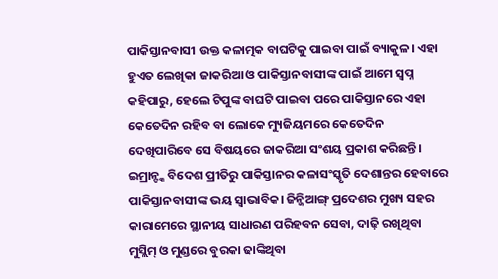ପାକିସ୍ତାନବାସୀ ଉକ୍ତ କଳାତ୍ମକ ବାଘଟିକୁ ପାଇବା ପାଇଁ ବ୍ୟାକୁଳ। ଏହା ହୁଏତ ଲେଖିକା ଜାକରିଆ ଓ ପାକିସ୍ତାନବାସୀଙ୍କ ପାଇଁ ଆମେ ସ୍ବପ୍ନ କହିପାରୁ, ହେଲେ ଟିପୁଙ୍କ ବାଘଟି ପାଇବା ପରେ ପାକିସ୍ତାନରେ ଏହା କେତେଦିନ ରହିବ ବା ଲୋକେ ମ୍ୟୁଜିୟମରେ କେତେଦିନ ଦେଖିପାରିବେ ସେ ବିଷୟରେ ଜାକରିଆ ସଂଶୟ ପ୍ରକାଶ କରିଛନ୍ତି।
ଇମ୍ରାନ୍ଙ୍କ ବିଦେଶ ପ୍ରୀତିରୁ ପାକିସ୍ତାନର କଳାସଂସ୍କୃତି ଦେଶାନ୍ତର ହେବାରେ ପାକିସ୍ତାନବାସୀଙ୍କ ଭୟ ସ୍ବାଭାବିକ। ଜିନ୍ଜିଆଙ୍ଗ୍ ପ୍ରଦେଶର ମୁଖ୍ୟ ସହର କାରାମେରେ ସ୍ଥାନୀୟ ସାଧାରଣ ପରିହବନ ସେବା, ଦାଢ଼ି ରଖିଥିବା ମୁସ୍ଲିମ୍ ଓ ମୁଣ୍ଡରେ ବୁରକା ଢାଙ୍କିଥିବା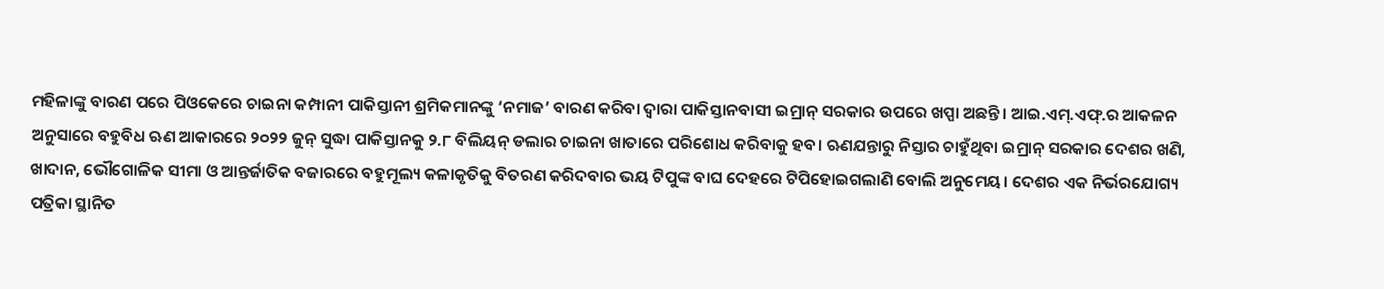ମହିଳାଙ୍କୁ ବାରଣ ପରେ ପିଓକେରେ ଚାଇନା କମ୍ପାନୀ ପାକିସ୍ତାନୀ ଶ୍ରମିକମାନଙ୍କୁ ‘ନମାଜ’ ବାରଣ କରିବା ଦ୍ୱାରା ପାକିସ୍ତାନବାସୀ ଇମ୍ରାନ୍ ସରକାର ଉପରେ ଖପ୍ପା ଅଛନ୍ତି। ଆଇ.ଏମ୍.ଏଫ୍.ର ଆକଳନ ଅନୁସାରେ ବହୁବିଧ ଋଣ ଆକାରରେ ୨୦୨୨ ଜୁନ୍ ସୁଦ୍ଧା ପାକିସ୍ତାନକୁ ୨.୮ ବିଲିୟନ୍ ଡଲାର ଚାଇନା ଖାତାରେ ପରିଶୋଧ କରିବାକୁ ହବ। ଋଣଯନ୍ତାରୁ ନିସ୍ତାର ଚାହୁଁଥିବା ଇମ୍ରାନ୍ ସରକାର ଦେଶର ଖଣି, ଖାଦାନ, ଭୌଗୋଳିକ ସୀମା ଓ ଆନ୍ତର୍ଜାତିକ ବଜାରରେ ବହୁମୂଲ୍ୟ କଳାକୃତିକୁ ବିତରଣ କରିଦବାର ଭୟ ଟିପୁଙ୍କ ବାଘ ଦେହରେ ଟିପିହୋଇଗଲାଣି ବୋଲି ଅନୁମେୟ। ଦେଶର ଏକ ନିର୍ଭରଯୋଗ୍ୟ ପତ୍ରିକା ସ୍ଥାନିତ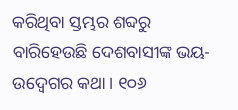କରିଥିବା ସ୍ତମ୍ଭର ଶବ୍ଦରୁ ବାରିହେଉଛି ଦେଶବାସୀଙ୍କ ଭୟ-ଉଦ୍ବେଗର କଥା। ୧୦୬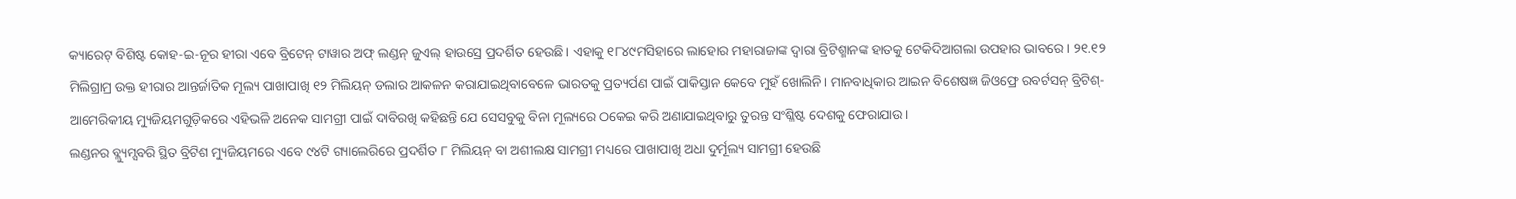କ୍ୟାରେଟ୍ ବିଶିଷ୍ଟ କୋହ-ଇ-ନୂର ହୀରା ଏବେ ବ୍ରିଟେନ୍ ଟାୱାର ଅଫ୍ ଲଣ୍ଡନ୍ ଜୁଏଲ୍ ହାଉସ୍ରେ ପ୍ରଦର୍ଶିତ ହେଉଛି। ଏହାକୁ ୧୮୪୯ମସିହାରେ ଲାହୋର ମହାରାଜାଙ୍କ ଦ୍ୱାରା ବ୍ରିଟିଶ୍ମାନଙ୍କ ହାତକୁ ଟେକିଦିଆଗଲା ଉପହାର ଭାବରେ। ୨୧.୧୨ ମିଲିଗ୍ରାମ୍ର ଉକ୍ତ ହୀରାର ଆନ୍ତର୍ଜାତିକ ମୂଲ୍ୟ ପାଖାପାଖି ୧୨ ମିଲିୟନ୍ ଡଲାର ଆକଳନ କରାଯାଇଥିବାବେଳେ ଭାରତକୁ ପ୍ରତ୍ୟର୍ପଣ ପାଇଁ ପାକିସ୍ତାନ କେବେ ମୁହଁ ଖୋଲିନି। ମାନବାଧିକାର ଆଇନ ବିଶେଷଜ୍ଞ ଜିଓଫ୍ରେ ରବର୍ଟସନ୍ ବ୍ରିଟିଶ୍-ଆମେରିକୀୟ ମ୍ୟୁଜିୟମଗୁଡ଼ିକରେ ଏହିଭଳି ଅନେକ ସାମଗ୍ରୀ ପାଇଁ ଦାବିରଖି କହିଛନ୍ତି ଯେ ସେସବୁକୁ ବିନା ମୂଲ୍ୟରେ ଠକେଇ କରି ଅଣାଯାଇଥିବାରୁ ତୁରନ୍ତ ସଂଶ୍ଳିଷ୍ଟ ଦେଶକୁ ଫେରାଯାଉ।
ଲଣ୍ଡନର ବ୍ଲ୍ୟୁମ୍ସବରି ସ୍ଥିତ ବ୍ରିଟିଶ ମ୍ୟୁଜିୟମରେ ଏବେ ୯୪ଟି ଗ୍ୟାଲେରିରେ ପ୍ରଦର୍ଶିତ ୮ ମିଲିୟନ୍ ବା ଅଶୀଲକ୍ଷ ସାମଗ୍ରୀ ମଧ୍ୟରେ ପାଖାପାଖି ଅଧା ଦୁର୍ମୂଲ୍ୟ ସାମଗ୍ରୀ ହେଉଛି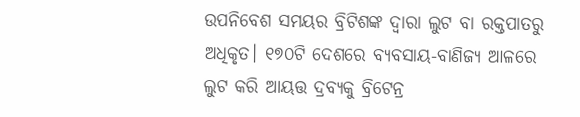ଉପନିବେଶ ସମୟର ବ୍ରିଟିଶଙ୍କ ଦ୍ୱାରା ଲୁଟ ବା ରକ୍ତପାତରୁ ଅଧିକୃତ। ୧୭୦ଟି ଦେଶରେ ବ୍ୟବସାୟ-ବାଣିଜ୍ୟ ଆଳରେ ଲୁଟ କରି ଆୟତ୍ତ ଦ୍ରବ୍ୟକୁ ବ୍ରିଟେନ୍ର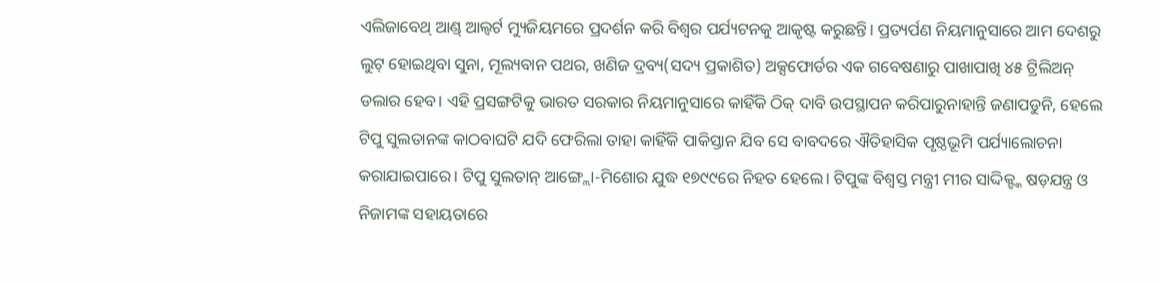ଏଲିଜାବେଥ୍ ଆଣ୍ଡ୍ ଆଲ୍ବର୍ଟ ମ୍ୟୁଜିୟମରେ ପ୍ରଦର୍ଶନ କରି ବିଶ୍ୱର ପର୍ଯ୍ୟଟନକୁ ଆକୃଷ୍ଟ କରୁଛନ୍ତି। ପ୍ରତ୍ୟର୍ପଣ ନିୟମାନୁସାରେ ଆମ ଦେଶରୁ ଲୁଟ୍ ହୋଇଥିବା ସୁନା, ମୂଲ୍ୟବାନ ପଥର, ଖଣିଜ ଦ୍ରବ୍ୟ(ସଦ୍ୟ ପ୍ରକାଶିତ) ଅକ୍ସଫୋର୍ଡର ଏକ ଗବେଷଣାରୁ ପାଖାପାଖି ୪୫ ଟ୍ରିଲିଅନ୍ ଡଲାର ହେବ। ଏହି ପ୍ରସଙ୍ଗଟିକୁ ଭାରତ ସରକାର ନିୟମାନୁସାରେ କାହିଁକି ଠିକ୍ ଦାବି ଉପସ୍ଥାପନ କରିପାରୁନାହାନ୍ତି ଜଣାପଡୁନି, ହେଲେ ଟିପୁ ସୁଲତାନଙ୍କ କାଠବାଘଟି ଯଦି ଫେରିଲା ତାହା କାହିଁକି ପାକିସ୍ତାନ ଯିବ ସେ ବାବଦରେ ଐତିହାସିକ ପୃଷ୍ଠଭୂମି ପର୍ଯ୍ୟାଲୋଚନା କରାଯାଇପାରେ। ଟିପୁ ସୁଲତାନ୍ ଆଙ୍ଗ୍ଲୋ-ମିଶୋର ଯୁଦ୍ଧ ୧୭୯୯ରେ ନିହତ ହେଲେ। ଟିପୁଙ୍କ ବିଶ୍ୱସ୍ତ ମନ୍ତ୍ରୀ ମୀର ସାଦ୍ଦିକ୍ଙ୍କ ଷଡ଼ଯନ୍ତ୍ର ଓ ନିଜାମଙ୍କ ସହାୟତାରେ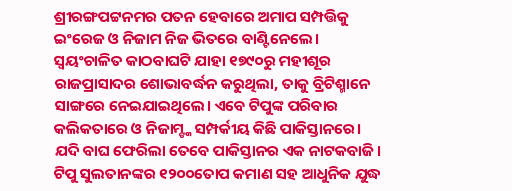ଶ୍ରୀରଙ୍ଗପଟ୍ଟନମର ପତନ ହେବାରେ ଅମାପ ସମ୍ପତ୍ତିକୁ ଇଂରେଜ ଓ ନିଜାମ ନିଜ ଭିତରେ ବାଣ୍ଟିନେଲେ। ସ୍ବୟଂଚାଳିତ କାଠବାଘଟି ଯାହା ୧୭୯୦ରୁ ମହୀଶୂର ରାଜପ୍ରାସାଦର ଶୋଭାବର୍ଦ୍ଧନ କରୁଥିଲା, ତାକୁ ବ୍ରିଟିଶ୍ମାନେ ସାଙ୍ଗରେ ନେଇଯାଇଥିଲେ। ଏବେ ଟିପୁଙ୍କ ପରିବାର କଲିକତାରେ ଓ ନିଜାମ୍ଙ୍କ ସମ୍ପର୍କୀୟ କିଛି ପାକିସ୍ତାନରେ। ଯଦି ବାଘ ଫେରିଲା ତେବେ ପାକିସ୍ତାନର ଏକ ନାଟକବାଜି।
ଟିପୁ ସୁଲତାନଙ୍କର ୧୨୦୦ତୋପ କମାଣ ସହ ଆଧୁନିକ ଯୁଦ୍ଧ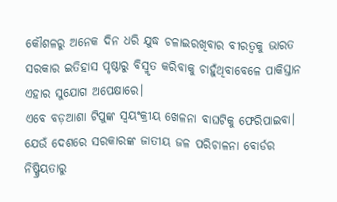କୌଶଳରୁ ଅନେକ ଦିନ ଧରି ଯୁଦ୍ଧ ଚଳାଇରଖିବାର ବୀରତ୍ୱକୁ ଭାରତ ସରକାର ଇତିହାସ ପୃଷ୍ଠାରୁ ବିସ୍ମୃତ କରିବାକୁ ଚାହୁଁଥିବାବେଳେ ପାକିସ୍ତାନ ଏହାର ସୁଯୋଗ ଅପେକ୍ଷାରେ।
ଏବେ ବଡ଼ଆଶା ଟିପୁଙ୍କ ସ୍ବୟଂକ୍ରୀୟ ଖେଳନା ବାଘଟିକୁ ଫେରିପାଇବା। ଯେଉଁ ଦେଶରେ ସରକାରଙ୍କ ଜାତୀୟ ଜଳ ପରିଚାଳନା ବୋର୍ଡର ନିଷ୍କ୍ରିୟତାରୁ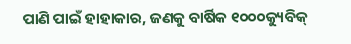ପାଣି ପାଇଁ ହାହାକାର, ଜଣକୁ ବାର୍ଷିକ ୧୦୦୦କ୍ୟୁବିକ୍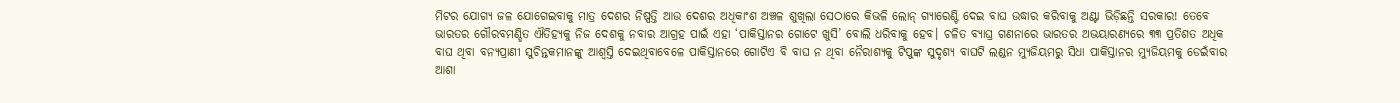ମିଟର ଯୋଗ୍ୟ ଜଳ ଯୋଗେଇବାକୁ ମାତ୍ର ଦେଶର ନିଷ୍ପତ୍ତି ଆଉ ଦେଶର ଅଧିକାଂଶ ଅଞ୍ଚଳ ଶୁଖିଲା ସେଠାରେ କିଭଳି ଲୋନ୍ ଗ୍ୟାରେଣ୍ଟି ଦେଇ ବାଘ ଉଦ୍ଧାର କରିବାକୁ ଅଣ୍ଟା ଭିଡ଼ିଛନ୍ତି ସରକାର! ତେବେ ଭାରତର ଗୌରବମଣ୍ଡିତ ଐତିହ୍ୟକୁ ନିଜ ଦେଶକୁ ନବାର ଆଗ୍ରହ ପାଇଁ ଏହା ‘ପାକିସ୍ତାନର ଗୋଟେ ଖୁସି’ ବୋଲି ଧରିବାକୁ ହେବ। ଚଳିତ ବ୍ୟାଘ୍ର ଗଣନାରେ ଭାରତର ଅଭୟାରଣ୍ୟରେ ୩୩ ପ୍ରତିଶତ ଅଧିକ ବାଘ ଥିବା ବନ୍ୟପ୍ରାଣୀ ସୁଚିନ୍ତକମାନଙ୍କୁ ଆଶ୍ୱସ୍ତି ଦେଇଥିବାବେଳେ ପାକିସ୍ତାନରେ ଗୋଟିଏ ବି ବାଘ ନ ଥିବା ନୈରାଶ୍ୟକୁ ଟିପୁଙ୍କ ସୁଦୃଶ୍ୟ ବାଘଟି ଲଣ୍ଡନ ମ୍ୟୁଜିୟମରୁ ସିଧା ପାକିସ୍ତାନର ମ୍ୟୁଜିୟମକୁ ଡେଇଁବାର ଆଶା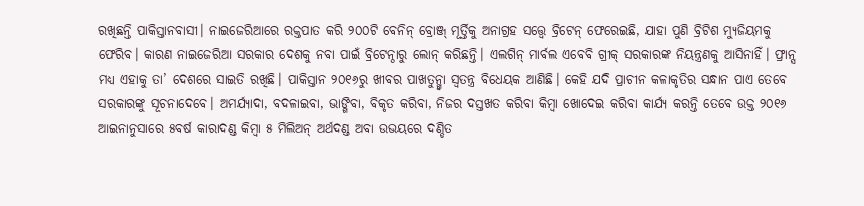ରଖିଛନ୍ତି ପାକିସ୍ତାନବାସୀ। ନାଇଜେରିଆରେ ରକ୍ତପାତ କରି ୨୦୦ଟି ବେନିନ୍ ବ୍ରୋଞ୍ଜ୍ ମୂର୍ତ୍ତିକୁ ଅନାଗ୍ରହ ସତ୍ତ୍ୱେ ବ୍ରିଟେନ୍ ଫେରେଇଛି, ଯାହା ପୁଣି ବ୍ରିଟିଶ ମ୍ୟୁଜିୟମକୁ ଫେରିବ। କାରଣ ନାଇଜେରିଆ ସରକାର ଦେଶକୁ ନବା ପାଇଁ ବ୍ରିଟେନ୍ଠାରୁ ଲୋନ୍ କରିଛନ୍ତି। ଏଲଗିନ୍ ମାର୍ବଲ ଏବେବି ଗ୍ରୀକ୍ ସରକାରଙ୍କ ନିୟନ୍ତ୍ରଣକୁ ଆସିନାହିଁ। ଫ୍ରାନ୍ସ ମଧ୍ୟ ଏହାକୁ ତା’ ଦେଶରେ ସାଇତି ରଖିଛି। ପାକିସ୍ତାନ ୨୦୧୬ରୁ ଖୀବର ପାଖତୁନ୍ଖ୍ବା ସ୍ବତନ୍ତ୍ର ବିଧେୟକ ଆଣିଛି। କେହି ଯଦି ପ୍ରାଚୀନ କଳାକୃତିର ସନ୍ଧାନ ପାଏ ତେବେ ସରକାରଙ୍କୁ ସୂଚନାଦେବେ। ଅମର୍ଯ୍ୟାଦା, ବଦଳାଇବା, ଭାଙ୍ଗିବା, ବିକୃତ କରିବା, ନିଜର ଦସ୍ତଖତ କରିବା କିମ୍ବା ଖୋଦେଇ କରିବା କାର୍ଯ୍ୟ କରନ୍ତି ତେବେ ଉକ୍ତ ୨୦୧୬ ଆଇନାନୁସାରେ ୫ବର୍ଷ କାରାଦଣ୍ଡ କିମ୍ବା ୫ ମିଲିଅନ୍ ଅର୍ଥଦଣ୍ଡ ଅବା ଉଭୟରେ ଦଣ୍ଡିତ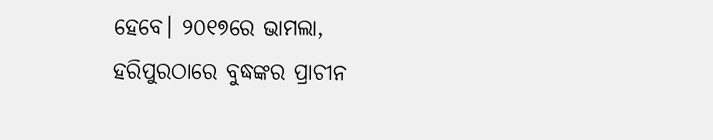ହେବେ। ୨୦୧୭ରେ ଭାମଲା, ହରିପୁରଠାରେ ବୁଦ୍ଧଙ୍କର ପ୍ରାଚୀନ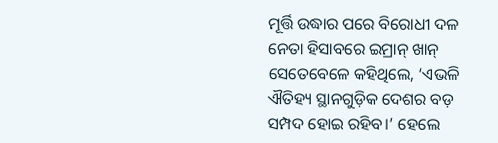ମୂର୍ତ୍ତି ଉଦ୍ଧାର ପରେ ବିରୋଧୀ ଦଳ ନେତା ହିସାବରେ ଇମ୍ରାନ୍ ଖାନ୍ ସେତେବେଳେ କହିଥିଲେ, ‘ଏଭଳି ଐତିହ୍ୟ ସ୍ଥାନଗୁଡ଼ିକ ଦେଶର ବଡ଼ ସମ୍ପଦ ହୋଇ ରହିବ।’ ହେଲେ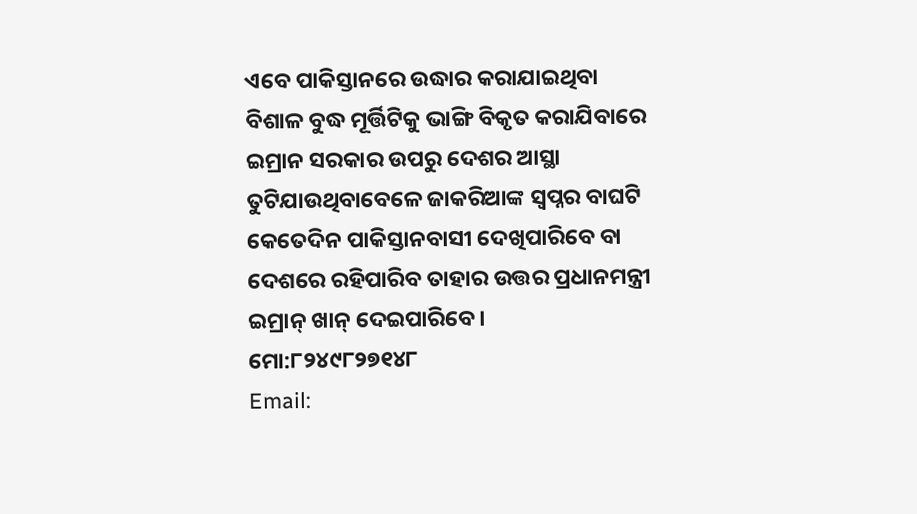ଏବେ ପାକିସ୍ତାନରେ ଉଦ୍ଧାର କରାଯାଇଥିବା ବିଶାଳ ବୁଦ୍ଧ ମୂର୍ତ୍ତିଟିକୁ ଭାଙ୍ଗି ବିକୃତ କରାଯିବାରେ ଇମ୍ରାନ ସରକାର ଉପରୁ ଦେଶର ଆସ୍ଥା ତୁଟିଯାଉଥିବାବେଳେ ଜାକରିଆଙ୍କ ସ୍ବପ୍ନର ବାଘଟି କେତେଦିନ ପାକିସ୍ତାନବାସୀ ଦେଖିପାରିବେ ବା ଦେଶରେ ରହିପାରିବ ତାହାର ଉତ୍ତର ପ୍ରଧାନମନ୍ତ୍ରୀ ଇମ୍ରାନ୍ ଖାନ୍ ଦେଇପାରିବେ।
ମୋ:୮୨୪୯୮୨୭୧୪୮
Email: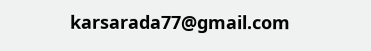karsarada77@gmail.com